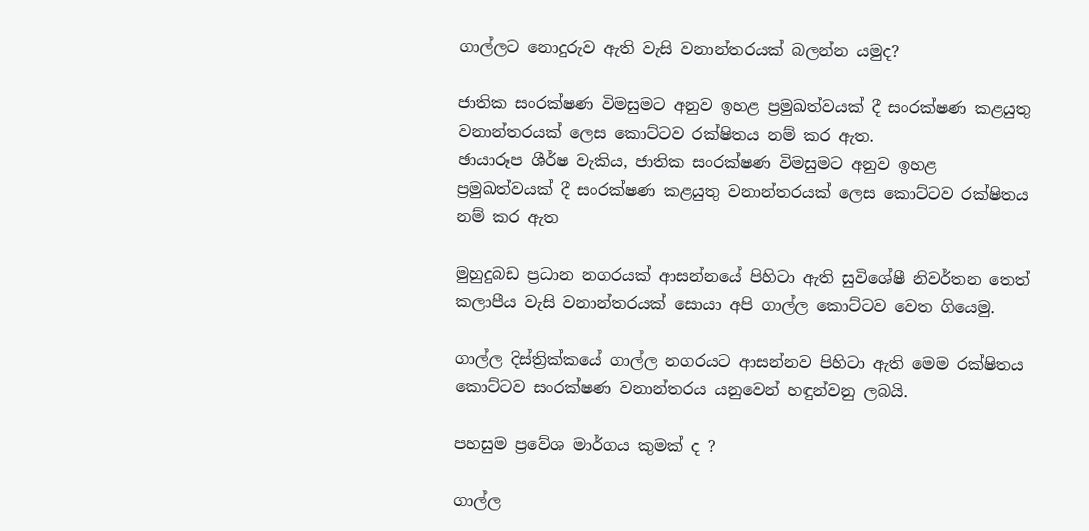ගාල්ලට නොදුරුව ඇති වැසි වනාන්තරයක් බලන්න යමුද?

ජාතික සංරක්ෂණ විමසුමට අනුව ඉහළ ප්‍රමුඛත්වයක් දී සංරක්ෂණ කළයුතු වනාන්තරයක් ලෙස කොට්ටව රක්ෂිතය නම් කර ඇත.
ඡායාරූප ශීර්ෂ වැකිය, ජාතික සංරක්ෂණ විමසුමට අනුව ඉහළ ප්‍රමුඛත්වයක් දී සංරක්ෂණ කළයුතු වනාන්තරයක් ලෙස කොට්ටව රක්ෂිතය නම් කර ඇත

මුහුදුබඩ ප්‍රධාන නගරයක් ආසන්නයේ පිහිටා ඇති සුවිශේෂී නිවර්තන තෙත් කලාපීය වැසි වනාන්තරයක් සොයා අපි ගාල්ල කොට්ටව වෙත ගියෙමු.

ගාල්ල දිස්ත්‍රික්කයේ ගාල්ල නගරයට ආසන්නව පිහිටා ඇති මෙම රක්ෂිතය කොට්ටව සංරක්ෂණ වනාන්තරය යනුවෙන් හඳුන්වනු ලබයි.

පහසුම ප්‍රවේශ මාර්ගය කුමක් ද ?

ගාල්ල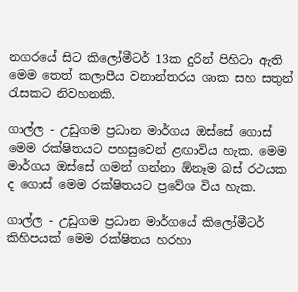නගරයේ සිට කිලෝමීටර් 13ක දුරින් පිහිටා ඇති මෙම තෙත් කලාපීය වනාන්තරය ශාක සහ සතුන් රැසකට නිවහනකි.

ගාල්ල - උඩුගම ප්‍රධාන මාර්ගය ඔස්සේ ගොස් මෙම රක්ෂිතයට පහසුවෙන් ළඟාවිය හැක. මෙම මාර්ගය ඔස්සේ ගමන් ගන්නා ඕනෑම බස් රථයක ද ගොස් මෙම රක්ෂිතයට ප්‍රවේශ විය හැක.

ගාල්ල - උඩුගම ප්‍රධාන මාර්ගයේ කිලෝමීටර් කිහිපයක් මෙම රක්ෂිතය හරහා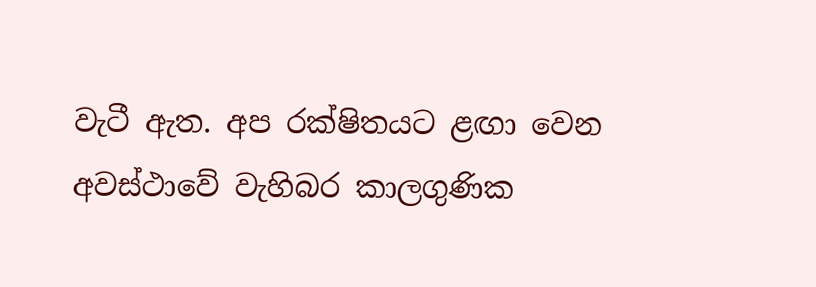වැටී ඇත. අප රක්ෂිතයට ළඟා වෙන අවස්ථාවේ වැහිබර කාලගුණික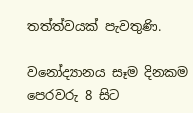තත්ත්වයක් පැවතුණි.

වනෝද්‍යානය සෑම දිනකම පෙරවරු 8 සිට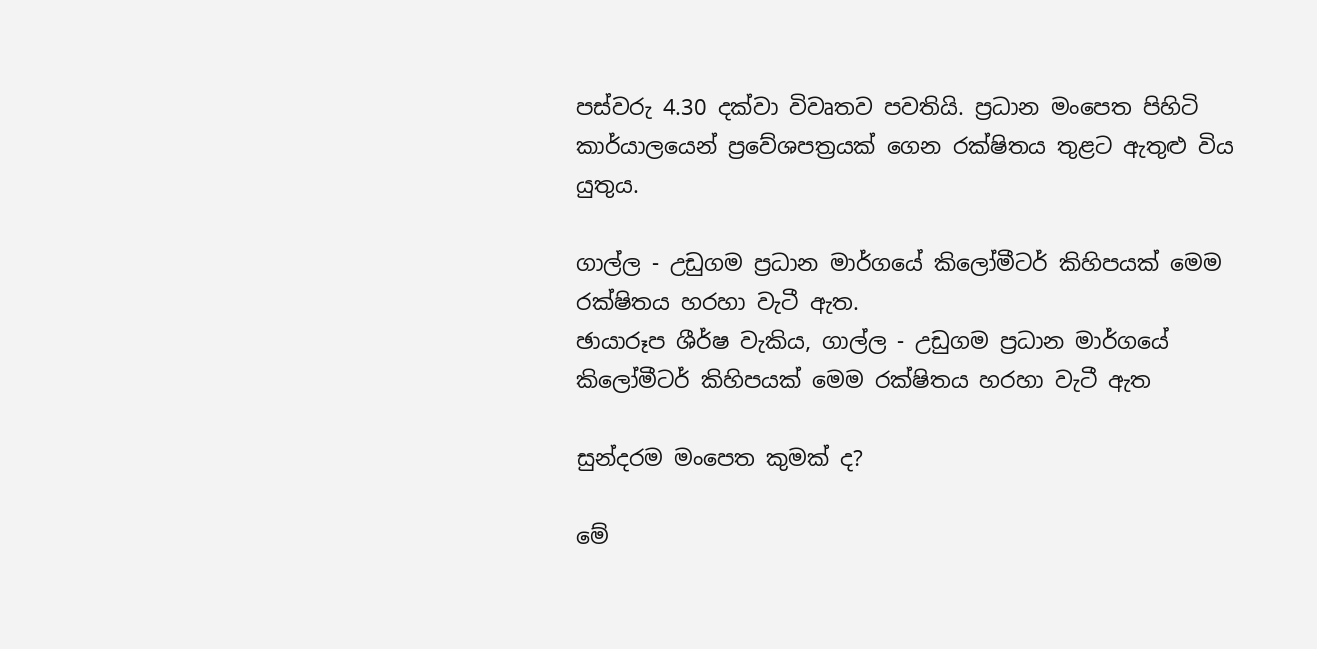පස්වරු 4.30 දක්වා විවෘතව පවතියි. ප්‍රධාන මංපෙත පිහිටි කාර්යාලයෙන් ප්‍රවේශපත්‍රයක් ගෙන රක්ෂිතය තුළට ඇතුළු විය යුතුය.

ගාල්ල - උඩුගම ප්‍රධාන මාර්ගයේ කිලෝමීටර් කිහිපයක් මෙම රක්ෂිතය හරහා වැටී ඇත.
ඡායාරූප ශීර්ෂ වැකිය, ගාල්ල - උඩුගම ප්‍රධාන මාර්ගයේ කිලෝමීටර් කිහිපයක් මෙම රක්ෂිතය හරහා වැටී ඇත

සුන්දරම මංපෙත කුමක් ද?

මේ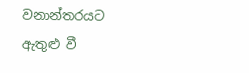වනාන්තරයට ඇතුළු වී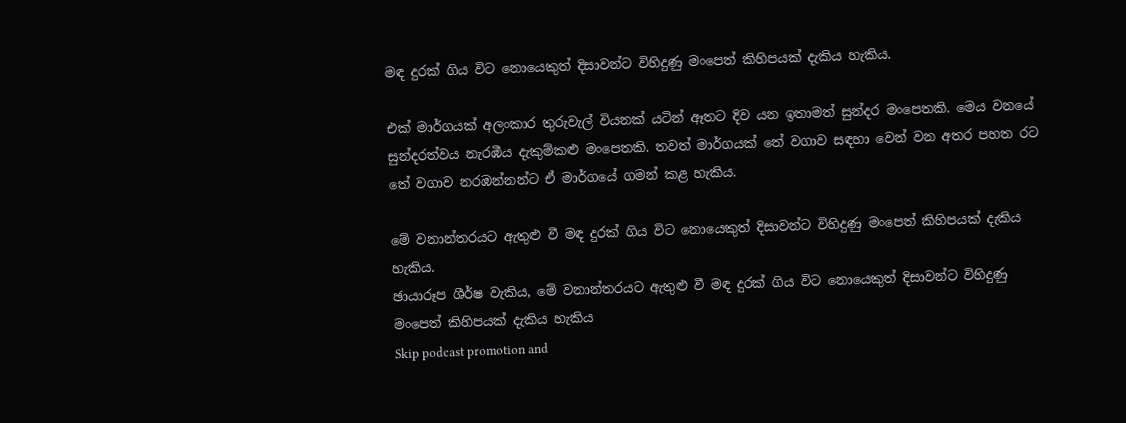මඳ දුරක් ගිය විට නොයෙකුත් දිසාවන්ට විහිදුණු මංපෙත් කිහිපයක් දැකිය හැකිය.

එක් මාර්ගයක් අලංකාර තුරුවැල් වියනක් යටින් ඈතට දිව යන ඉතාමත් සුන්දර මංපෙතකි. මෙය වනයේ සුන්දරත්වය නැරඹීය දැකුම්කළු මංපෙතකි. තවත් මාර්ගයක් තේ වගාව සඳහා වෙන් වන අතර පහත රට තේ වගාව නරඹන්නන්ට ඒ මාර්ගයේ ගමන් කළ හැකිය.

මේ වනාන්තරයට ඇතුළු වී මඳ දුරක් ගිය විට නොයෙකුත් දිසාවන්ට විහිදුණු මංපෙත් කිහිපයක් දැකිය හැකිය.
ඡායාරූප ශීර්ෂ වැකිය, මේ වනාන්තරයට ඇතුළු වී මඳ දුරක් ගිය විට නොයෙකුත් දිසාවන්ට විහිදුණු මංපෙත් කිහිපයක් දැකිය හැකිය
Skip podcast promotion and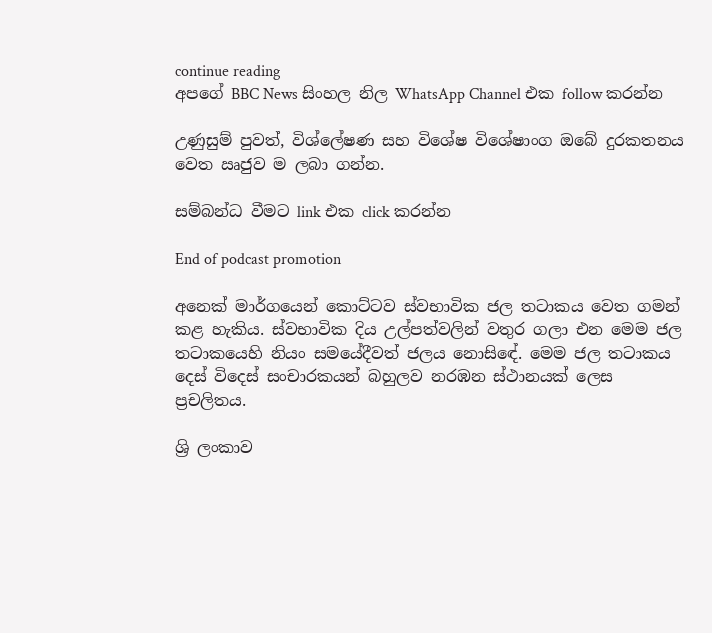continue reading
අපගේ BBC News සිංහල නිල WhatsApp Channel එක follow කරන්න

උණුසුම් පුවත්, විශ්ලේෂණ සහ විශේෂ විශේෂාංග ඔබේ දුරකතනය වෙත ඍජුව ම ලබා ගන්න.

සම්බන්ධ වීමට link එක click කරන්න

End of podcast promotion

අනෙක් මාර්ගයෙන් කොට්ටව ස්වභාවික ජල තටාකය වෙත ගමන් කළ හැකිය. ස්වභාවික දිය උල්පත්වලින් වතුර ගලා එන මෙම ජල තටාකයෙහි නියං සමයේදීවත් ජලය නොසිඳේ. මෙම ජල තටාකය දෙස් විදෙස් සංචාරකයන් බහුලව නරඹන ස්ථානයක් ලෙස ප්‍රචලිතය.

ශ්‍රි ලංකාව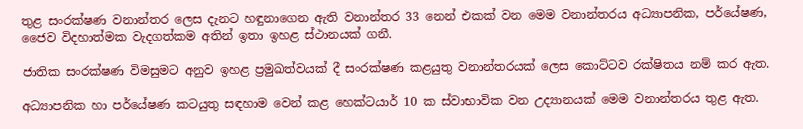තුළ සංරක්ෂණ වනාන්තර ලෙස දැනට හඳුනාගෙන ඇති වනාන්තර 33 නෙන් එකක් වන මෙම වනාන්තරය අධ්‍යාපනික, පර්යේෂණ, ජෛව විදහාත්මක වැදගත්කම අතින් ඉතා ඉහළ ස්ථානයක් ගනී.

ජාතික සංරක්ෂණ විමසුමට අනුව ඉහළ ප්‍රමුඛත්වයක් දී සංරක්ෂණ කළයුතු වනාන්තරයක් ලෙස කොට්ටව රක්ෂිතය නම් කර ඇත.

අධ්‍යාපනික හා පර්යේෂණ කටයුතු සඳහාම වෙන් කළ හෙක්ටයාර් 10 ක ස්වාභාවික වන උද්‍යානයක් මෙම වනාන්තරය තුළ ඇත.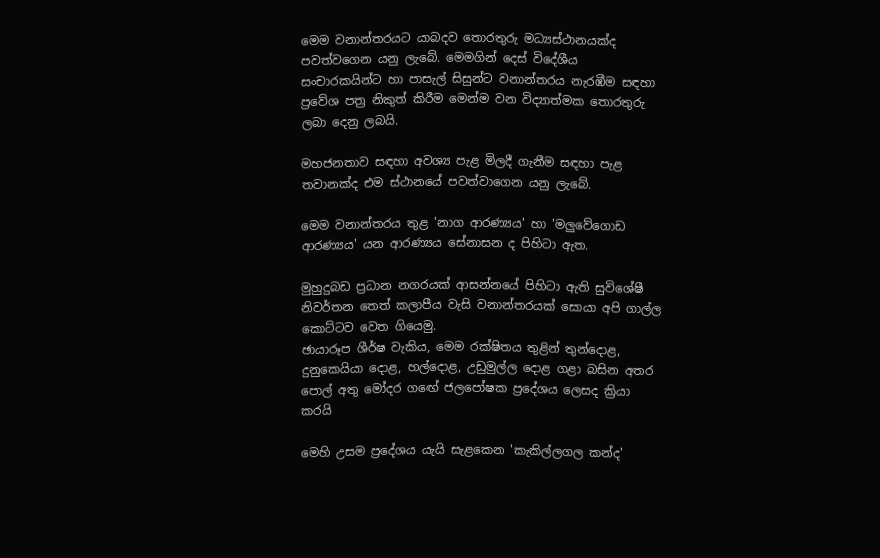මෙම වනාන්තරයට යාබදව තොරතුරු මධ්‍යස්ථානයක්ද පවත්වගෙන යනු ලැබේ. මෙමගින් දෙස් විදේශීය සංචාරකයින්ට හා පාසැල් සිසුන්ට වනාන්තරය නැරඹීම සඳහා ප්‍රවේශ පත්‍ර නිකුත් කිරීම මෙන්ම වන විද්‍යාත්මක තොරතුරු ලබා දෙනු ලබයි.

මහජනතාව සඳහා අවශ්‍ය පැළ මිලදී ගැනීම සඳහා පැළ තවානක්ද එම ස්ථානයේ පවත්වාගෙන යනු ලැබේ.

මෙම වනාන්තරය තුළ 'නාග ආරණ්‍යය' හා 'මලුවේගොඩ ආරණ්‍යය' යන ආරණ්‍යය සේනාසන ද පිහිටා ඇත.

මුහුදුබඩ ප්‍රධාන නගරයක් ආසන්නයේ පිහිටා ඇති සුවිශේෂී නිවර්තන තෙත් කලාපීය වැසි වනාන්තරයක් සොයා අපි ගාල්ල කොට්ටව වෙත ගියෙමු.
ඡායාරූප ශීර්ෂ වැකිය, මෙම රක්ෂිතය තුළින් තුන්දොළ, දුනුකෙයියා දොළ, හල්දොළ, උඩුමුල්ල දොළ ගළා බසින අතර පොල් අතු මෝදර ගඟේ ජලපෝෂක ප්‍රදේශය ලෙසද ක්‍රියා කරයි

මෙහි උසම ප්‍රදේශය යැයි සැළකෙන 'කැකිල්ලගල කන්ද'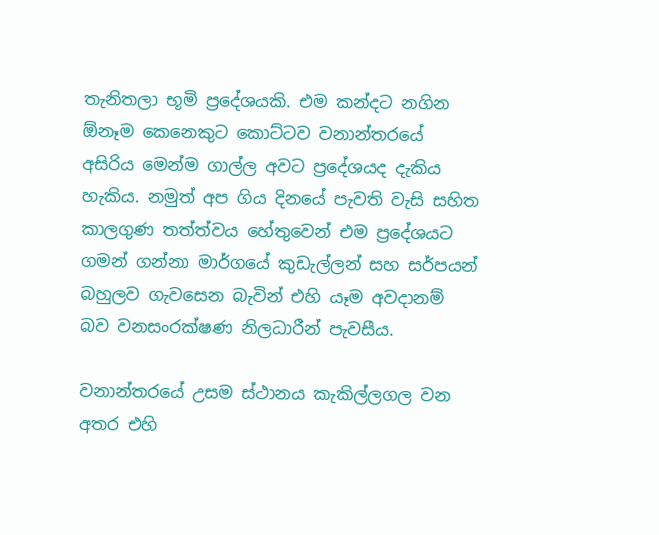තැනිතලා භූමි ප්‍රදේශයකි. එම කන්දට නගින ඕනෑම කෙනෙකුට කොට්‌ටව වනාන්තරයේ අසිරිය මෙන්ම ගාල්ල අවට ප්‍රදේශයද දැකිය හැකිය. නමුත් අප ගිය දිනයේ පැවති වැසි සහිත කාලගුණ තත්ත්වය හේතුවෙන් එම ප්‍රදේශයට ගමන් ගන්නා මාර්ගයේ කුඩැල්ලන් සහ සර්පයන් බහුලව ගැවසෙන බැවින් එහි යෑම අවදානම් බව වනසංරක්ෂණ නිලධාරීන් පැවසීය.

වනාන්තරයේ උසම ස්ථානය කැකිල්ලගල වන අතර එහි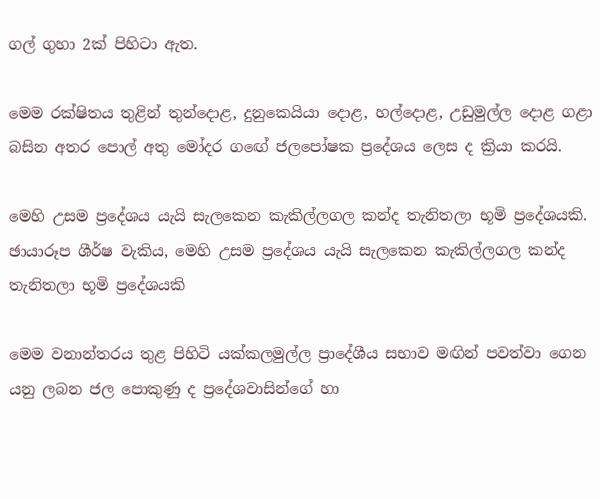ගල් ගුහා 2ක් පිහිටා ඇත.

මෙම රක්ෂිතය තුළින් තුන්දොළ, දුනුකෙයියා දොළ, හල්දොළ, උඩුමුල්ල දොළ ගළා බසින අතර පොල් අතු මෝදර ගඟේ ජලපෝෂක ප්‍රදේශය ලෙස ද ක්‍රියා කරයි.

මෙහි උසම ප්‍රදේශය යැයි සැලකෙන කැකිල්ලගල කන්ද තැනිතලා භූමි ප්‍රදේශයකි.
ඡායාරූප ශීර්ෂ වැකිය, මෙහි උසම ප්‍රදේශය යැයි සැලකෙන කැකිල්ලගල කන්ද තැනිතලා භූමි ප්‍රදේශයකි

මෙම වනාන්තරය තුළ පිහිටි යක්කලමුල්ල ප්‍රාදේශීය සභාව මඟින් පවත්වා ගෙන යනු ලබන ජල පොකුණු ද ප්‍රදේශවාසින්ගේ හා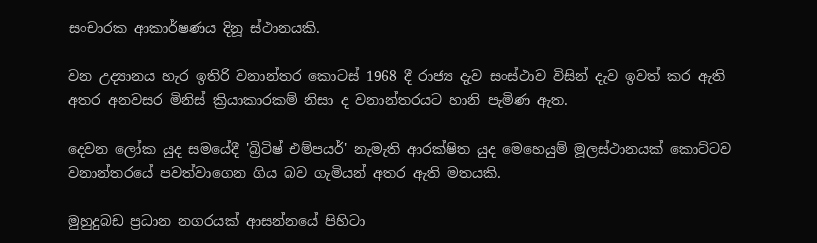සංචාරක ආකාර්ෂණය දිනූ ස්ථානයකි.

වන උද්‍යානය හැර ඉතිරි වනාන්තර කොටස් 1968 දී රාජ්‍ය දැව සංස්ථාව විසින් දැව ඉවත් කර ඇති අතර අනවසර මිනිස් ක්‍රියාකාරකම් නිසා ද වනාන්තරයට හානි පැමිණ ඇත.

දෙවන ලෝක යුද සමයේදී 'බ්‍රිටිෂ් එම්පයර්' නැමැති ආරක්ෂිත යුද මෙහෙයුම් මූලස්ථානයක් කොට්ටව වනාන්තරයේ පවත්වාගෙන ගිය බව ගැමියන් අතර ඇති මතයකි.

මුහුදුබඩ ප්‍රධාන නගරයක් ආසන්නයේ පිහිටා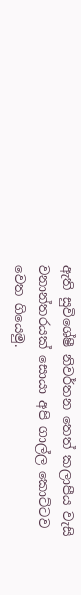ඇති සුවිශේෂී නිවර්තන තෙත් කලාපීය වැසි වනාන්තරයක් සොයා අපි ගාල්ල කොට්ටව වෙත ගියෙමු.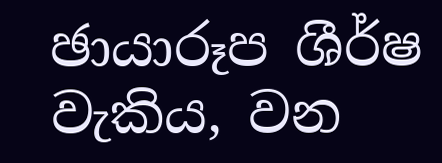ඡායාරූප ශීර්ෂ වැකිය, වන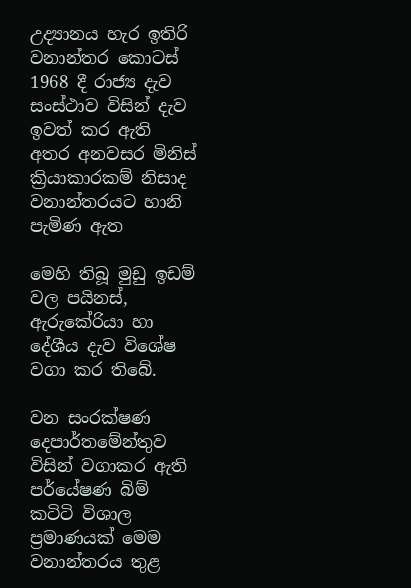උද්‍යානය හැර ඉතිරි වනාන්තර කොටස් 1968 දී රාජ්‍ය දැව සංස්ථාව විසින් දැව ඉවත් කර ඇති අතර අනවසර මිනිස් ක්‍රියාකාරකම් නිසාද වනාන්තරයට හානි පැමිණ ඇත

මෙහි තිබූ මුඩු ඉඩම් වල පයිනස්, ඇරුකේරියා හා දේශීය දැව විශේෂ වගා කර තිබේ.

වන සංරක්ෂණ දෙපාර්තමේන්තුව විසින් වගාකර ඇති පර්යේෂණ බිම් කටිටි විශාල ප්‍රමාණයක් මෙම වනාන්තරය තුළ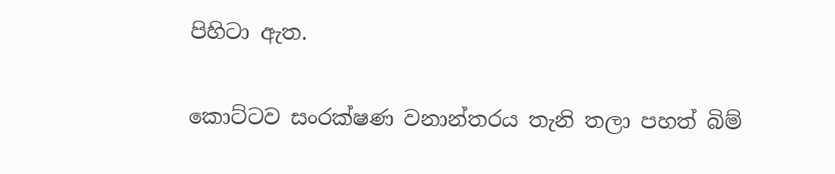පිහිටා ඇත.

කොට්ටව සංරක්ෂණ වනාන්තරය තැනි තලා පහත් බිම්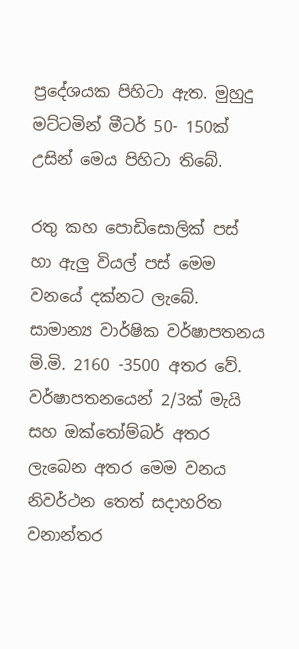ප්‍රදේශයක පිහිටා ඇත. මුහුදු මට්ටමින් මීටර් 50- 150ක් උසින් මෙය පිහිටා තිබේ.

රතු කහ පොඩිසොලික් පස් හා ඇලු වියල් පස් මෙම වනයේ දක්නට ලැබේ. සාමාන්‍ය වාර්ෂික වර්ෂාපතනය මි.මි. 2160 -3500 අතර වේ. වර්ෂාපතනයෙන් 2/3ක් මැයි සහ ඔක්තෝම්බර් අතර ලැබෙන අතර මෙම වනය නිවර්ථන තෙත් සදාහරිත වනාන්තර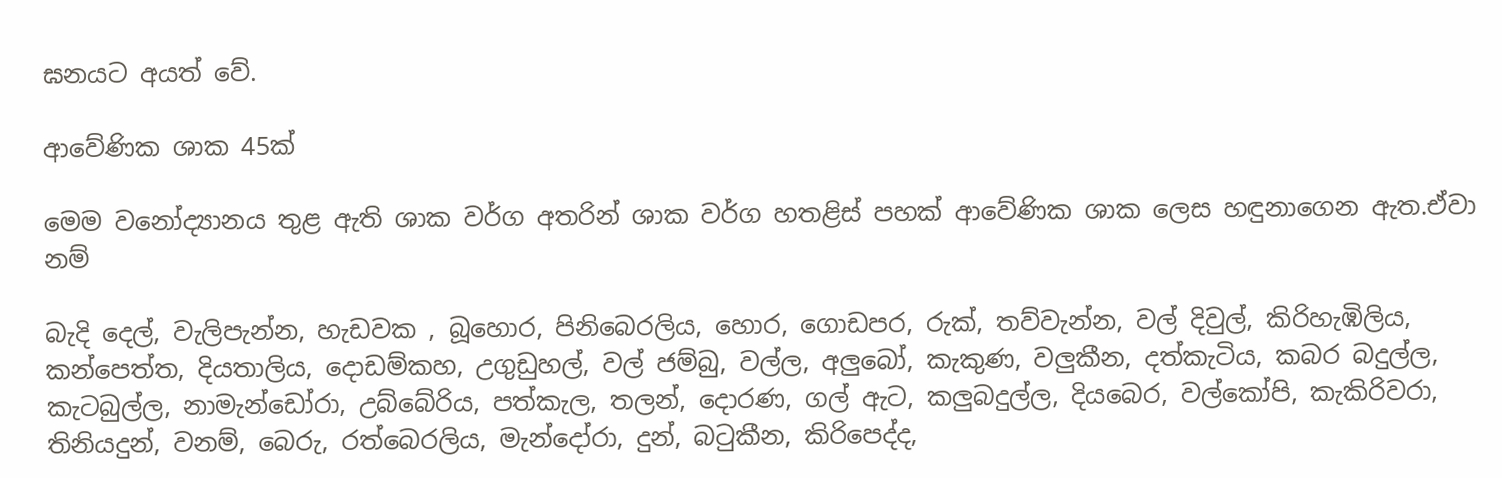ඝනයට අයත් වේ.

ආවේණික ශාක 45ක්

මෙම වනෝද්‍යානය තුළ ඇති ශාක වර්ග අතරින් ශාක වර්ග හතළිස් පහක් ආවේණික ශාක ලෙස හඳුනාගෙන ඇත.ඒවා නම්

බැදි දෙල්, වැලිපැන්න, හැඩවක , බූහොර, පිනිබෙරලිය, හොර, ගොඩපර, රුක්, තව්වැන්න, වල් දිවුල්, කිරිහැඹිලිය, කන්පෙත්ත, දියතාලිය, දොඩම්කහ, උගුඩුහල්, වල් ජම්බු, වල්ල, අලුබෝ, කැකුණ, වලුකීන, දත්කැටිය, කබර බදුල්ල, කැටබුල්ල, නාමැන්ඩෝරා, උබ්බේරිය, පත්කැල, තලන්, දොරණ, ගල් ඇට, කලුබදුල්ල, දියබෙර, වල්කෝපි, කැකිරිවරා, තිනියදුන්, වනම්, බෙරු, රත්බෙරලිය, මැන්දෝරා, දුන්, බටුකීන, කිරිපෙද්ද,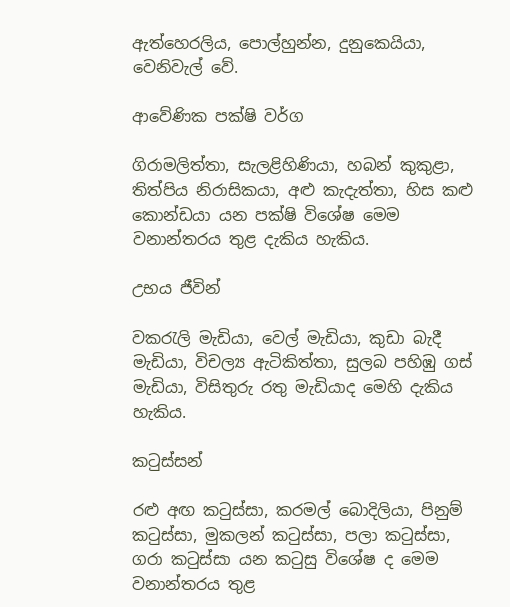ඇත්හෙරලිය, පොල්හුන්න, දුනුකෙයියා, වෙනිවැල් වේ.

ආවේණික පක්ෂි වර්ග

ගිරාමලිත්තා, සැලළිහිණියා, හබන් කුකුළා, තිත්පිය නිරාසිකයා, අළු කැදැත්තා, හිස කළු කොන්ඩයා යන පක්ෂි විශේෂ මෙම වනාන්තරය තුළ දැකිය හැකිය.

උභය ජීවින්

වකරැලි මැඩියා, වෙල් මැඩියා, කුඩා බැදී මැඩියා, විචල්‍ය ඇටිකිත්තා, සුලබ පහිඹු ගස් මැඩියා, විසිතුරු රතු මැඩියාද මෙහි දැකිය හැකිය.

කටුස්සන්

රළු අඟ කටුස්සා, කරමල් බොදිලියා, පිනුම් කටුස්සා, මුකලන් කටුස්සා, පලා කටුස්සා, ගරා කටුස්සා යන කටුසු විශේෂ ද මෙම වනාන්තරය තුළ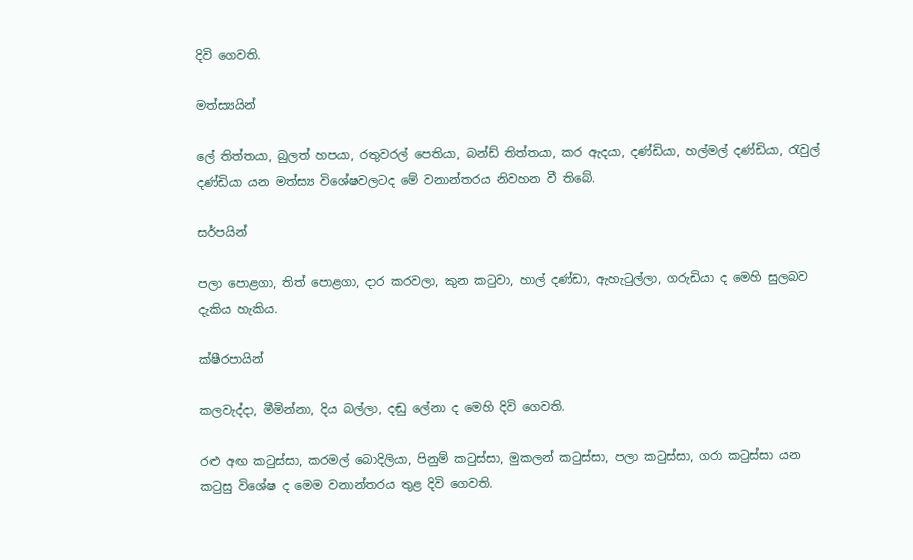දිවි ගෙවති.

මත්ස්‍යයින්

ලේ තිත්තයා, බුලත් හපයා, රතුවරල් පෙතියා, බන්ඩ් තිත්තයා, කර ඇදයා, දණ්ඩියා, හල්මල් දණ්ඩියා, රැවුල් දණ්ඩියා යන මත්ස්‍ය විශේෂවලටද මේ වනාන්තරය නිවහන වී තිබේ.

සර්පයින්

පලා පොළගා, තිත් පොළගා, දාර කරවලා, කුන කටුවා, හාල් දණ්ඩා, ඇහැටුල්ලා, ගරුඩියා ද මෙහි සුලබව දැකිය හැකිය.

ක්ෂීරපායින්

කලවැද්දා, මීමින්නා, දිය බල්ලා, දඬු ලේනා ද මෙහි දිවි ගෙවති.

රළු අඟ කටුස්සා, කරමල් බොදිලියා, පිනුම් කටුස්සා, මුකලන් කටුස්සා, පලා කටුස්සා, ගරා කටුස්සා යන කටුසු විශේෂ ද මෙම වනාන්තරය තුළ දිවි ගෙවති.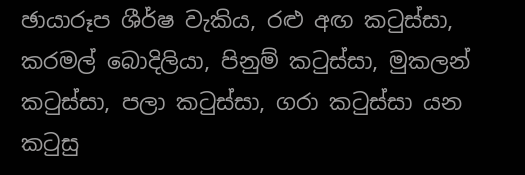ඡායාරූප ශීර්ෂ වැකිය, රළු අඟ කටුස්සා, කරමල් බොදිලියා, පිනුම් කටුස්සා, මුකලන් කටුස්සා, පලා කටුස්සා, ගරා කටුස්සා යන කටුසු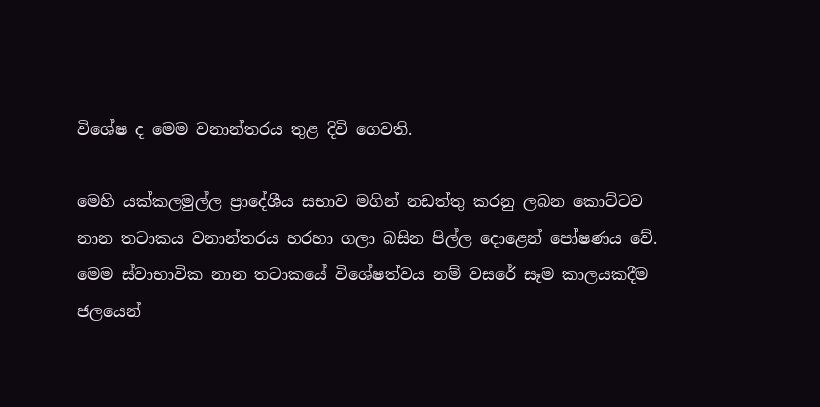විශේෂ ද මෙම වනාන්තරය තුළ දිවි ගෙවති.

මෙහි යක්කලමුල්ල ප්‍රාදේශීය සභාව මගින් නඩත්තු කරනු ලබන කොට්ටව නාන තටාකය වනාන්තරය හරහා ගලා බසින පිල්ල දොළෙන් පෝෂණය වේ. මෙම ස්වාභාවික නාන තටාකයේ විශේෂත්වය නම් වසරේ සෑම කාලයකදීම ජලයෙන්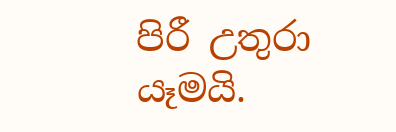පිරී උතුරා යෑමයි.